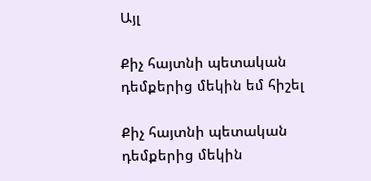Այլ

Քիչ հայտնի պետական դեմքերից մեկին եմ հիշել

Քիչ հայտնի պետական դեմքերից մեկին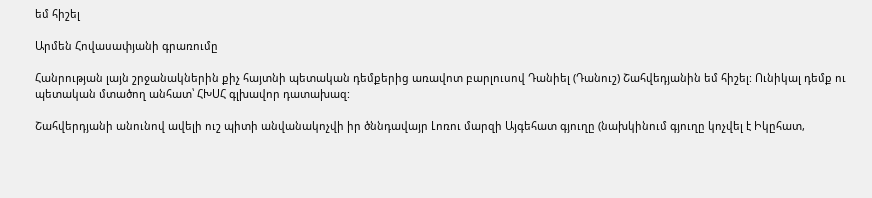եմ հիշել

Արմեն Հովասափյանի գրառումը

Հանրության լայն շրջանակներին քիչ հայտնի պետական դեմքերից առավոտ բարլուսով Դանիել (Դանուշ) Շահվեդյանին եմ հիշել: Ունիկալ դեմք ու պետական մտածող անհատ՝ ՀԽՍՀ գլխավոր դատախազ:

Շահվերդյանի անունով ավելի ուշ պիտի անվանակոչվի իր ծննդավայր Լոռու մարզի Այգեհատ գյուղը (նախկինում գյուղը կոչվել է Իկըհատ,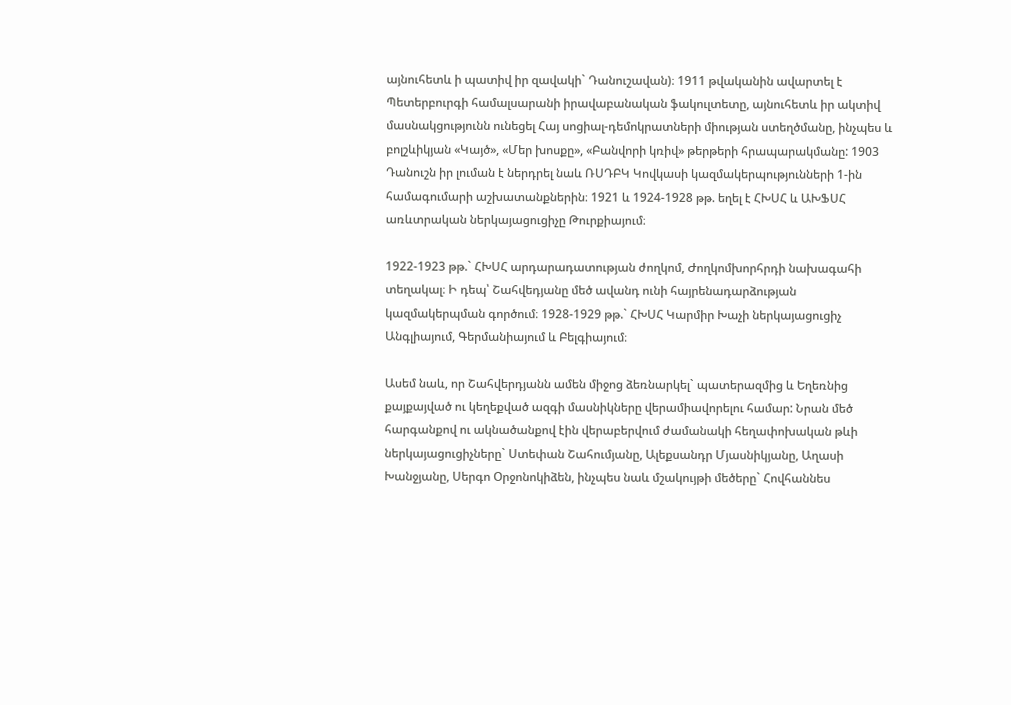այնուհետև ի պատիվ իր զավակի` Դանուշավան)։ 1911 թվականին ավարտել է Պետերբուրգի համալսարանի իրավաբանական ֆակուլտետը, այնուհետև իր ակտիվ մասնակցությունն ունեցել Հայ սոցիալ-դեմոկրատների միության ստեղծմանը, ինչպես և բոլշևիկյան «Կայծ», «Մեր խոսքը», «Բանվորի կռիվ» թերթերի հրապարակմանը: 1903 Դանուշն իր լուման է ներդրել նաև ՌՍԴԲԿ Կովկասի կազմակերպությունների 1-ին համագումարի աշխատանքներին։ 1921 և 1924-1928 թթ. եղել է ՀԽՍՀ և ԱԽՖՍՀ առևտրական ներկայացուցիչը Թուրքիայում։

1922-1923 թթ.` ՀԽՍՀ արդարադատության ժողկոմ, Ժողկոմխորհրդի նախագահի տեղակալ։ Ի դեպ՝ Շահվեդյանը մեծ ավանդ ունի հայրենադարձության կազմակերպման գործում։ 1928-1929 թթ.` ՀԽՍՀ Կարմիր Խաչի ներկայացուցիչ Անգլիայում, Գերմանիայում և Բելգիայում։

Ասեմ նաև, որ Շահվերդյանն ամեն միջոց ձեռնարկել` պատերազմից և Եղեռնից քայքայված ու կեղեքված ազգի մասնիկները վերամիավորելու համար: Նրան մեծ հարգանքով ու ակնածանքով էին վերաբերվում ժամանակի հեղափոխական թևի ներկայացուցիչները` Ստեփան Շահումյանը, Ալեքսանդր Մյասնիկյանը, Աղասի Խանջյանը, Սերգո Օրջոնոկիձեն, ինչպես նաև մշակույթի մեծերը` Հովհաննես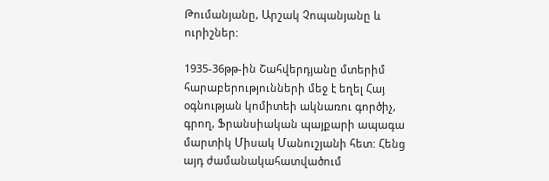Թումանյանը, Արշակ Չոպանյանը և ուրիշներ:

1935-36թթ-ին Շահվերդյանը մտերիմ հարաբերությունների մեջ է եղել Հայ օգնության կոմիտեի ակնառու գործիչ, գրող, Ֆրանսիական պայքարի ապագա մարտիկ Միսակ Մանուշյանի հետ: Հենց այդ ժամանակահատվածում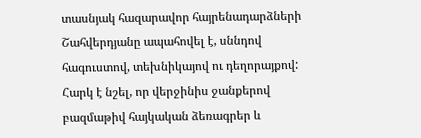տասնյակ հազարավոր հայրենադարձների Շահվերդյանը ապահովել է, սննդով հագուստով, տեխնիկայով ու դեղորայքով: Հարկ է նշել, որ վերջինիս ջանքերով բազմաթիվ հայկական ձեռագրեր և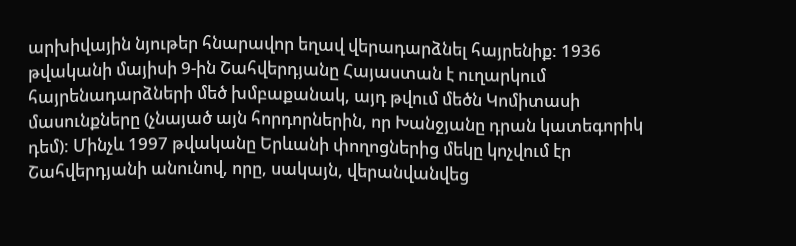արխիվային նյութեր հնարավոր եղավ վերադարձնել հայրենիք: 1936 թվականի մայիսի 9-ին Շահվերդյանը Հայաստան է ուղարկում հայրենադարձների մեծ խմբաքանակ, այդ թվում մեծն Կոմիտասի մասունքները (չնայած այն հորդորներին, որ Խանջյանը դրան կատեգորիկ դեմ): Մինչև 1997 թվականը Երևանի փողոցներից մեկը կոչվում էր Շահվերդյանի անունով, որը, սակայն, վերանվանվեց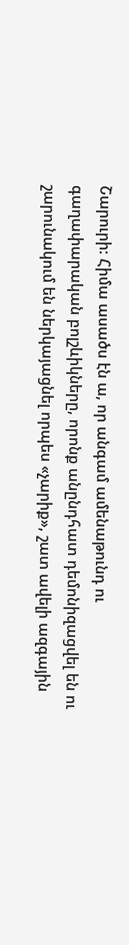Շարուրի: Հիմա ասածս էն ա, որ անգամ ամենաթունդ ու գաղափարական բոլշևիկները, որոնք անընդհատ դեմոնիզացվել են ու շարունակում են ներկայացնել որպես «չարիք», շատ ավելի ազգային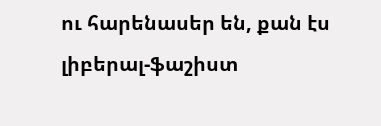ու հարենասեր են, քան էս լիբերալ-ֆաշիստ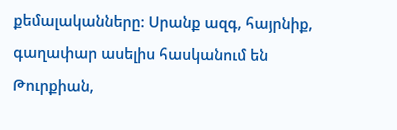քեմալականները: Սրանք ազգ, հայրնիք, գաղափար ասելիս հասկանում են Թուրքիան,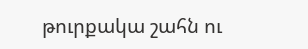թուրքակա շահն ու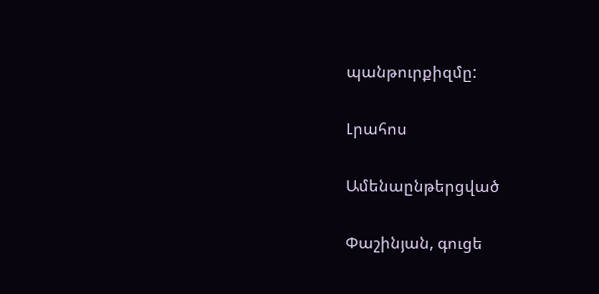պանթուրքիզմը:

Լրահոս

Ամենաընթերցված

Փաշինյան, գուցե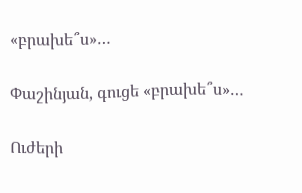«բրախե՞ս»…

Փաշինյան, գուցե «բրախե՞ս»…

Ուժերի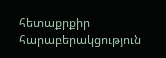հետաքրքիր հարաբերակցություն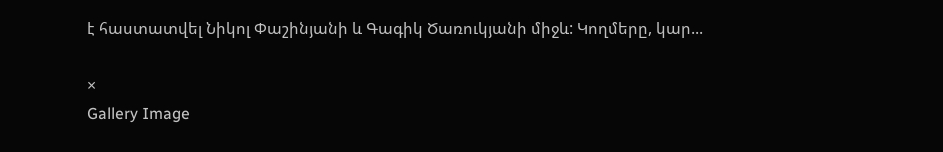է հաստատվել Նիկոլ Փաշինյանի և Գագիկ Ծառուկյանի միջև: Կողմերը, կար...

×
Gallery Image